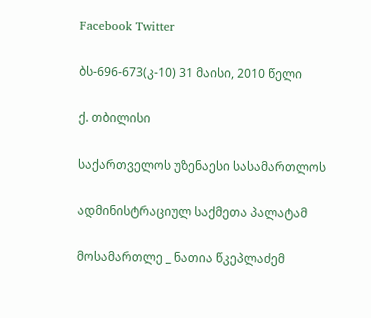Facebook Twitter

ბს-696-673(კ-10) 31 მაისი, 2010 წელი

ქ. თბილისი

საქართველოს უზენაესი სასამართლოს

ადმინისტრაციულ საქმეთა პალატამ

მოსამართლე _ ნათია წკეპლაძემ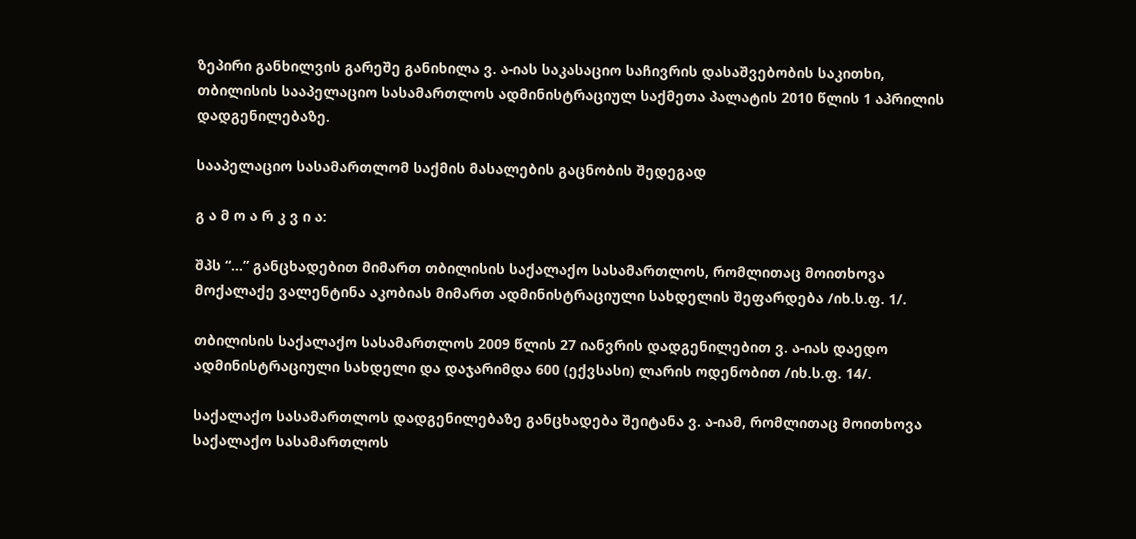ზეპირი განხილვის გარეშე განიხილა ვ. ა-იას საკასაციო საჩივრის დასაშვებობის საკითხი, თბილისის სააპელაციო სასამართლოს ადმინისტრაციულ საქმეთა პალატის 2010 წლის 1 აპრილის დადგენილებაზე.

სააპელაციო სასამართლომ საქმის მასალების გაცნობის შედეგად

გ ა მ ო ა რ კ ვ ი ა:

შპს “...” განცხადებით მიმართ თბილისის საქალაქო სასამართლოს, რომლითაც მოითხოვა მოქალაქე ვალენტინა აკობიას მიმართ ადმინისტრაციული სახდელის შეფარდება /იხ.ს.ფ. 1/.

თბილისის საქალაქო სასამართლოს 2009 წლის 27 იანვრის დადგენილებით ვ. ა-იას დაედო ადმინისტრაციული სახდელი და დაჯარიმდა 600 (ექვსასი) ლარის ოდენობით /იხ.ს.ფ. 14/.

საქალაქო სასამართლოს დადგენილებაზე განცხადება შეიტანა ვ. ა-იამ, რომლითაც მოითხოვა საქალაქო სასამართლოს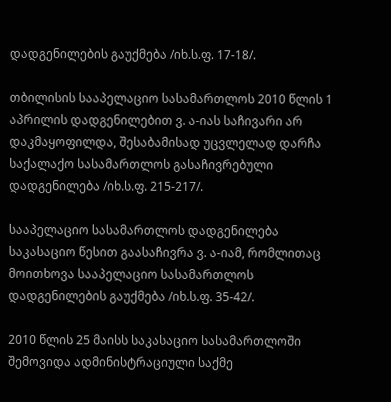დადგენილების გაუქმება /იხ.ს.ფ. 17-18/.

თბილისის სააპელაციო სასამართლოს 2010 წლის 1 აპრილის დადგენილებით ვ. ა-იას საჩივარი არ დაკმაყოფილდა, შესაბამისად უცვლელად დარჩა საქალაქო სასამართლოს გასაჩივრებული დადგენილება /იხ.ს.ფ. 215-217/.

სააპელაციო სასამართლოს დადგენილება საკასაციო წესით გაასაჩივრა ვ. ა-იამ, რომლითაც მოითხოვა სააპელაციო სასამართლოს დადგენილების გაუქმება /იხ.ს.ფ. 35-42/.

2010 წლის 25 მაისს საკასაციო სასამართლოში შემოვიდა ადმინისტრაციული საქმე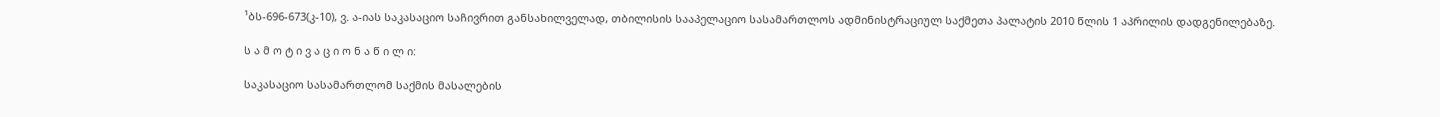¹ბს-696-673(კ-10), ვ. ა-იას საკასაციო საჩივრით განსახილველად, თბილისის სააპელაციო სასამართლოს ადმინისტრაციულ საქმეთა პალატის 2010 წლის 1 აპრილის დადგენილებაზე.

ს ა მ ო ტ ი ვ ა ც ი ო ნ ა წ ი ლ ი:

საკასაციო სასამართლომ საქმის მასალების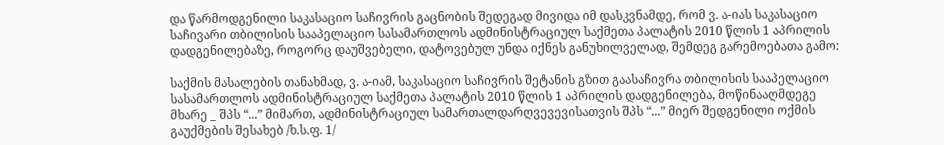და წარმოდგენილი საკასაციო საჩივრის გაცნობის შედეგად მივიდა იმ დასკვნამდე, რომ ვ. ა-იას საკასაციო საჩივარი თბილისის სააპელაციო სასამართლოს ადმინისტრაციულ საქმეთა პალატის 2010 წლის 1 აპრილის დადგენილებაზე, როგორც დაუშვებელი, დატოვებულ უნდა იქნეს განუხილველად, შემდეგ გარემოებათა გამო:

საქმის მასალების თანახმად, ვ. ა-იამ, საკასაციო საჩივრის შეტანის გზით გაასაჩივრა თბილისის სააპელაციო სასამართლოს ადმინისტრაციულ საქმეთა პალატის 2010 წლის 1 აპრილის დადგენილება, მოწინააღმდეგე მხარე _ შპს “...” მიმართ, ადმინისტრაციულ სამართალდარღვევევისათვის შპს “...” მიერ შედგენილი ოქმის გაუქმების შესახებ /ხ.ს.ფ. 1/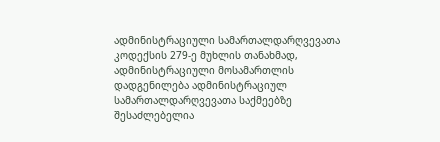ადმინისტრაციული სამართალდარღვევათა კოდექსის 279-ე მუხლის თანახმად, ადმინისტრაციული მოსამართლის დადგენილება ადმინისტრაციულ სამართალდარღვევათა საქმეებზე შესაძლებელია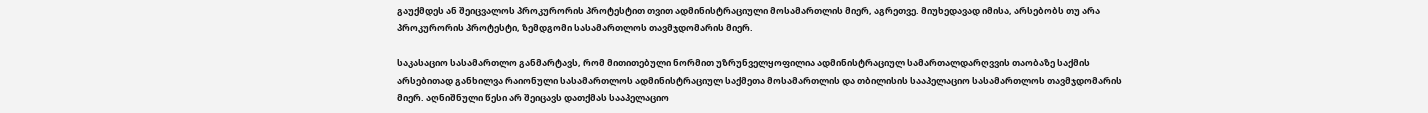გაუქმდეს ან შეიცვალოს პროკურორის პროტესტით თვით ადმინისტრაციული მოსამართლის მიერ, აგრეთვე. მიუხედავად იმისა, არსებობს თუ არა პროკურორის პროტესტი, ზემდგომი სასამართლოს თავმჯდომარის მიერ.

საკასაციო სასამართლო განმარტავს, რომ მითითებული ნორმით უზრუნველყოფილია ადმინისტრაციულ სამართალდარღვვის თაობაზე საქმის არსებითად განხილვა რაიონული სასამართლოს ადმინისტრაციულ საქმეთა მოსამართლის და თბილისის სააპელაციო სასამართლოს თავმჯდომარის მიერ. აღნიშნული წესი არ შეიცავს დათქმას სააპელაციო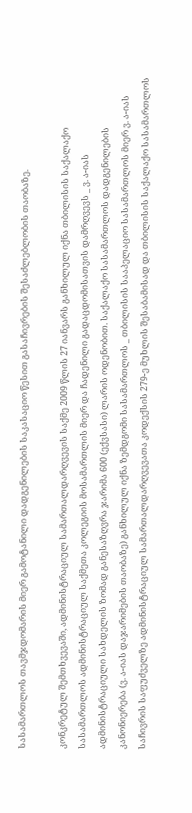სასამართლოს თავმჯდომარის მიერ გამოტანილი დადგენილების საკასაციო წესით გასაჩივრების შესაძლებლობის თაობაზე.

კონკრეტულ შემთხვევაში, ადმინისტრაციულ სამართალდარღვევის საქმე 2009 წლის 27 იანვარს განხილულ იქნა თბილისის საქალაქო სასამართლოს ადმინისტრაციულ საქმეთა კოლეგიის მოსამართლის მიერ და ჩადენილი გადაცდომისათვის დამრღვევს _ ვ. ა-იას ადმინისტრაციული სახდელის ზომად განესაზღვრა ჯარიმა 600 (ექვსასი) ლარის ოდენობით. საქალაქო სასამართლოს დადგენილების კანონიერება (ვ. ა-იას დაჯარიმების თაობაზე) განხილულ იქნა ზემდგომი სასამართლოს _ თბილისის სააპელაციო სასამართლოს მიერ ვ. ა-იას საჩივრის საფუძველზე ადმინისტრაციულ სამართალდარღვევათა კოდექსის 279-ე მუხლის შესაბამისად და თბილისის საქალაქო სასამართლოს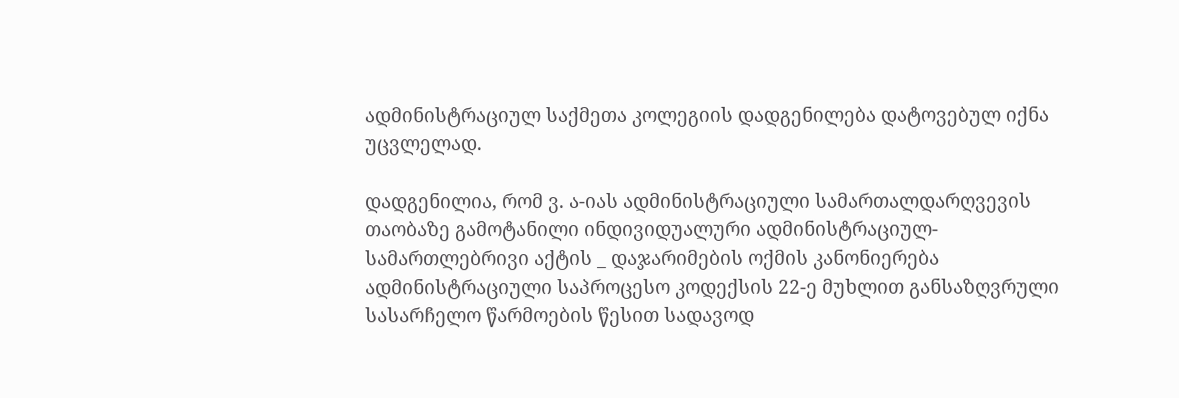ადმინისტრაციულ საქმეთა კოლეგიის დადგენილება დატოვებულ იქნა უცვლელად.

დადგენილია, რომ ვ. ა-იას ადმინისტრაციული სამართალდარღვევის თაობაზე გამოტანილი ინდივიდუალური ადმინისტრაციულ-სამართლებრივი აქტის _ დაჯარიმების ოქმის კანონიერება ადმინისტრაციული საპროცესო კოდექსის 22-ე მუხლით განსაზღვრული სასარჩელო წარმოების წესით სადავოდ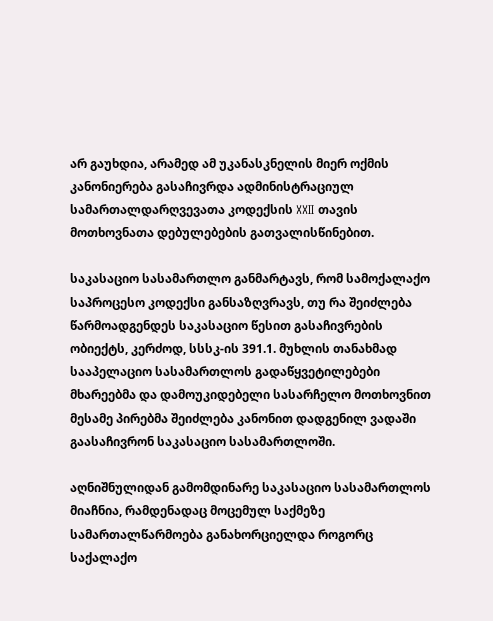არ გაუხდია, არამედ ამ უკანასკნელის მიერ ოქმის კანონიერება გასაჩივრდა ადმინისტრაციულ სამართალდარღვევათა კოდექსის XXII თავის მოთხოვნათა დებულებების გათვალისწინებით.

საკასაციო სასამართლო განმარტავს, რომ სამოქალაქო საპროცესო კოდექსი განსაზღვრავს, თუ რა შეიძლება წარმოადგენდეს საკასაციო წესით გასაჩივრების ობიექტს, კერძოდ, სსსკ-ის 391.1. მუხლის თანახმად სააპელაციო სასამართლოს გადაწყვეტილებები მხარეებმა და დამოუკიდებელი სასარჩელო მოთხოვნით მესამე პირებმა შეიძლება კანონით დადგენილ ვადაში გაასაჩივრონ საკასაციო სასამართლოში.

აღნიშნულიდან გამომდინარე საკასაციო სასამართლოს მიაჩნია, რამდენადაც მოცემულ საქმეზე სამართალწარმოება განახორციელდა როგორც საქალაქო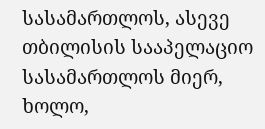სასამართლოს, ასევე თბილისის სააპელაციო სასამართლოს მიერ, ხოლო,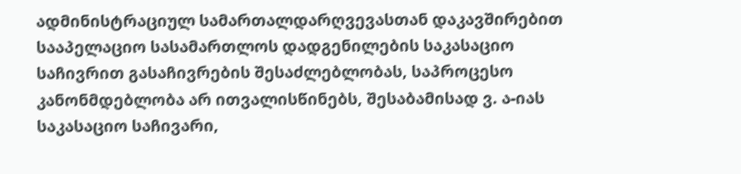ადმინისტრაციულ სამართალდარღვევასთან დაკავშირებით სააპელაციო სასამართლოს დადგენილების საკასაციო საჩივრით გასაჩივრების შესაძლებლობას, საპროცესო კანონმდებლობა არ ითვალისწინებს, შესაბამისად ვ. ა-იას საკასაციო საჩივარი,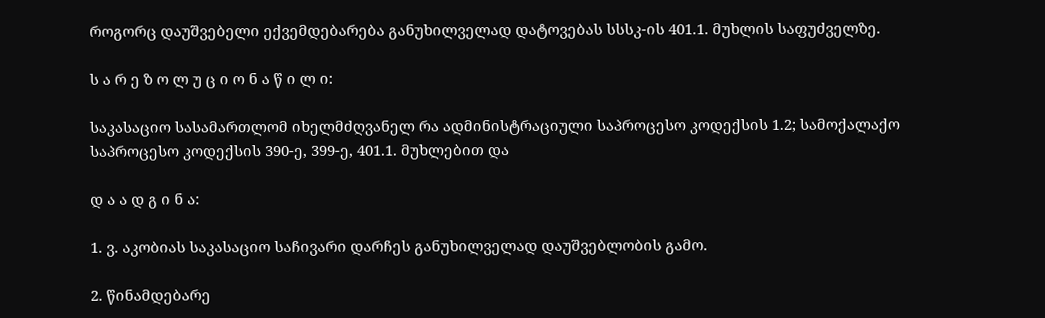როგორც დაუშვებელი ექვემდებარება განუხილველად დატოვებას სსსკ-ის 401.1. მუხლის საფუძველზე.

ს ა რ ე ზ ო ლ უ ც ი ო ნ ა წ ი ლ ი:

საკასაციო სასამართლომ იხელმძღვანელ რა ადმინისტრაციული საპროცესო კოდექსის 1.2; სამოქალაქო საპროცესო კოდექსის 390-ე, 399-ე, 401.1. მუხლებით და

დ ა ა დ გ ი ნ ა:

1. ვ. აკობიას საკასაციო საჩივარი დარჩეს განუხილველად დაუშვებლობის გამო.

2. წინამდებარე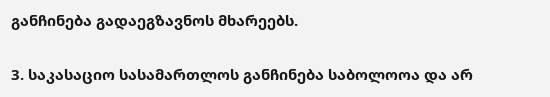განჩინება გადაეგზავნოს მხარეებს.

3. საკასაციო სასამართლოს განჩინება საბოლოოა და არ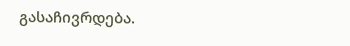გასაჩივრდება.